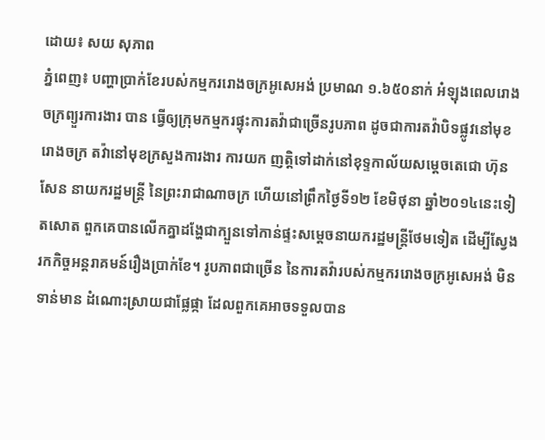ដោយ៖ សយ សុភាព
ភ្នំពេញ៖ បញ្ហាប្រាក់ខែរបស់កម្មកររោងចក្រអូសេអង់ ប្រមាណ ១.៦៥០នាក់ អំឡុងពេលរោងចក្រព្យួរការងារ បាន ធ្វើឲ្យក្រុមកម្មករផ្ទុះការតវ៉ាជាច្រើនរូបភាព ដូចជាការតវ៉ាបិទផ្លូវនៅមុខរោងចក្រ តវ៉ានៅមុខក្រសួងការងារ ការយក ញត្តិទៅដាក់នៅខុទ្ទកាល័យសម្តេចតេជោ ហ៊ុន សែន នាយករដ្ឋមន្រ្តី នៃព្រះរាជាណាចក្រ ហើយនៅព្រឹកថ្ងៃទី១២ ខែមិថុនា ឆ្នាំ២០១៤នេះទៀតសោត ពួកគេបានលើកគ្នាដង្ហែជាក្បួនទៅកាន់ផ្ទះសម្តេចនាយករដ្ឋមន្រ្តីថែមទៀត ដើម្បីស្វែងរកកិច្ចអន្តរាគមន៍រឿងប្រាក់ខែ។ រូបភាពជាច្រើន នៃការតវ៉ារបស់កម្មកររោងចក្រអូសេអង់ មិនទាន់មាន ដំណោះស្រាយជាផ្លែផ្កា ដែលពួកគេអាចទទួលបាន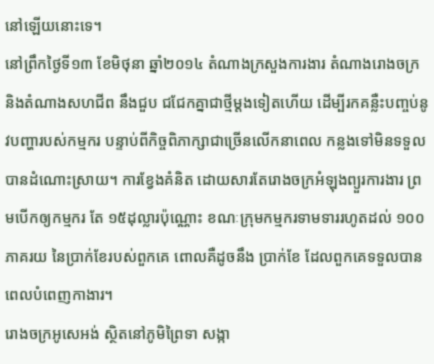នៅឡើយនោះទេ។
នៅព្រឹកថ្ងៃទី១៣ ខែមិថុនា ឆ្នាំ២០១៤ តំណាងក្រសួងការងារ តំណាងរោងចក្រ និងតំណាងសហជីព នឹងជួប ជជែកគ្នាជាថ្មីម្តងទៀតហើយ ដើម្បីរកគន្លឺះបញ្ចប់នូវបញ្ហារបស់កម្មករ បន្ទាប់ពីកិច្ចពិភាក្សាជាច្រើនលើកនាពេល កន្លងទៅមិនទទួលបានដំណោះស្រាយ។ ការខ្វែងគំនិត ដោយសារតែរោងចក្រអំឡុងព្យួរការងារ ព្រមបើកឲ្យកម្មករ តែ ១៥ដុល្លារប៉ុណ្ណោះ ខណៈក្រុមកម្មករទាមទាររហូតដល់ ១០០ភាគរយ នៃប្រាក់ខែរបស់ពួកគេ ពោលគឺដូចនឹង ប្រាក់ខែ ដែលពួកគេទទួលបានពេលបំពេញកាងារ។
រោងចក្រអូសេអង់ ស្ថិតនៅភូមិព្រៃទា សង្កា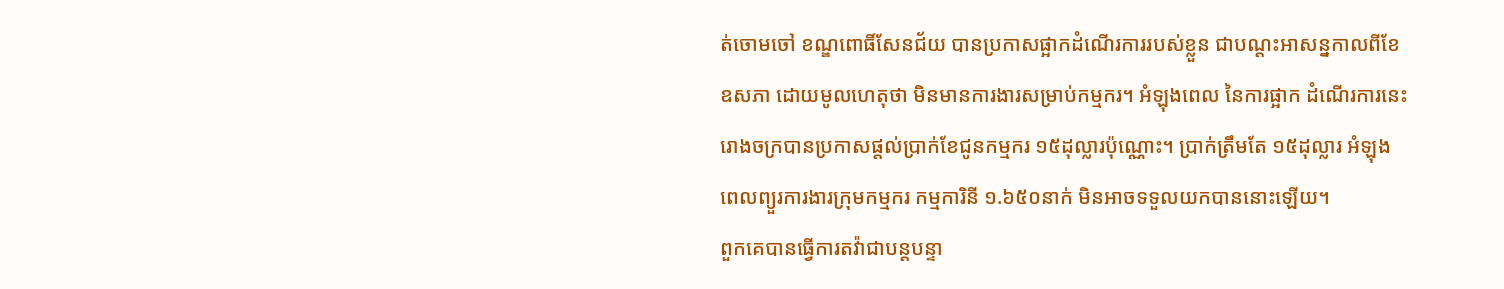ត់ចោមចៅ ខណ្ឌពោធិ៍សែនជ័យ បានប្រកាសផ្អាកដំណើរការរបស់ខ្លួន ជាបណ្តះអាសន្នកាលពីខែឧសភា ដោយមូលហេតុថា មិនមានការងារសម្រាប់កម្មករ។ អំឡុងពេល នៃការផ្អាក ដំណើរការនេះ រោងចក្របានប្រកាសផ្តល់ប្រាក់ខែជូនកម្មករ ១៥ដុល្លារប៉ុណ្ណោះ។ ប្រាក់ត្រឹមតែ ១៥ដុល្លារ អំឡុង ពេលព្យួរការងារក្រុមកម្មករ កម្មការិនី ១.៦៥០នាក់ មិនអាចទទួលយកបាននោះឡើយ។
ពួកគេបានធ្វើការតវ៉ាជាបន្តបន្ទា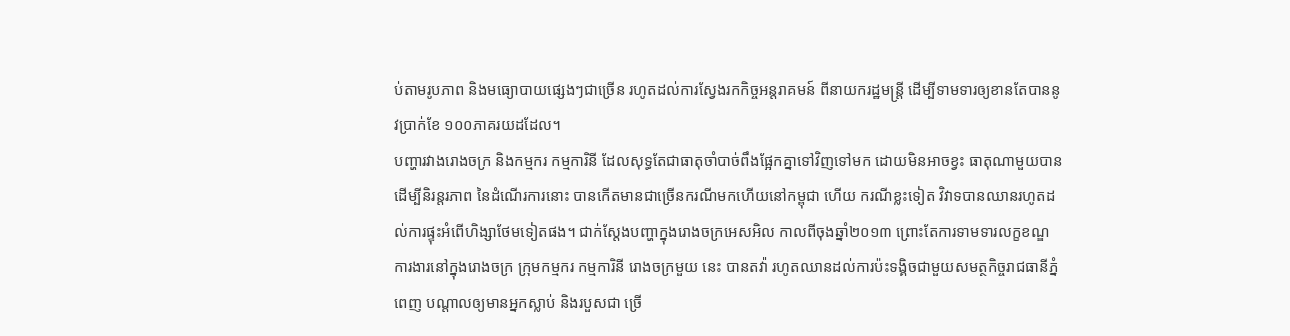ប់តាមរូបភាព និងមធ្យោបាយផ្សេងៗជាច្រើន រហូតដល់ការស្វែងរកកិច្ចអន្តរាគមន៍ ពីនាយករដ្ឋមន្រ្តី ដើម្បីទាមទារឲ្យខានតែបាននូវប្រាក់ខែ ១០០ភាគរយដដែល។
បញ្ហារវាងរោងចក្រ និងកម្មករ កម្មការិនី ដែលសុទ្ធតែជាធាតុចាំបាច់ពឹងផ្អែកគ្នាទៅវិញទៅមក ដោយមិនអាចខ្វះ ធាតុណាមួយបាន ដើម្បីនិរន្តរភាព នៃដំណើរការនោះ បានកើតមានជាច្រើនករណីមកហើយនៅកម្ពុជា ហើយ ករណីខ្លះទៀត វិវាទបានឈានរហូតដល់ការផ្ទុះអំពើហិង្សាថែមទៀតផង។ ជាក់ស្តែងបញ្ហាក្នុងរោងចក្រអេសអិល កាលពីចុងឆ្នាំ២០១៣ ព្រោះតែការទាមទារលក្ខខណ្ឌការងារនៅក្នុងរោងចក្រ ក្រុមកម្មករ កម្មការិនី រោងចក្រមួយ នេះ បានតវ៉ា រហូតឈានដល់ការប៉ះទង្គិចជាមួយសមត្ថកិច្ចរាជធានីភ្នំពេញ បណ្តាលឲ្យមានអ្នកស្លាប់ និងរបួសជា ច្រើ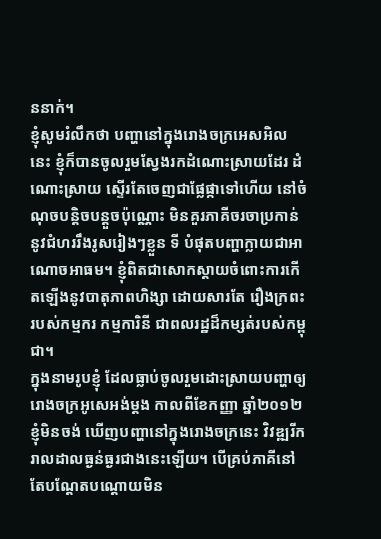ននាក់។
ខ្ញុំសូមរំលឹកថា បញ្ហានៅក្នុងរោងចក្រអេសអិលនេះ ខ្ញុំក៏បានចូលរួមស្វែងរកដំណោះស្រាយដែរ ដំណោះស្រាយ ស្ទើរតែចេញជាផ្លែផ្កាទៅហើយ នៅចំណុចបន្តិចបន្តួចប៉ុណ្ណោះ មិនគួរភាគីចរចាប្រកាន់នូវជំហររឹងរូសរៀងៗខ្លួន ទី បំផុតបញ្ហាក្លាយជាអាណោចអាធម។ ខ្ញុំពិតជាសោកស្តាយចំពោះការកើតឡើងនូវបាតុភាពហិង្សា ដោយសារតែ រឿងក្រពះរបស់កម្មករ កម្មការិនី ជាពលរដ្ឋដ៏កម្សត់របស់កម្ពុជា។
ក្នុងនាមរូបខ្ញុំ ដែលធ្លាប់ចូលរួមដោះស្រាយបញ្ហាឲ្យរោងចក្រអូសេអង់ម្តង កាលពីខែកញ្ញា ឆ្នាំ២០១២ ខ្ញុំមិនចង់ ឃើញបញ្ហានៅក្នុងរោងចក្រនេះ វិវឌ្ឍរីករាលដាលធ្ងន់ធ្ងរជាងនេះឡើយ។ បើគ្រប់ភាគីនៅតែបណ្តែតបណ្តោយមិន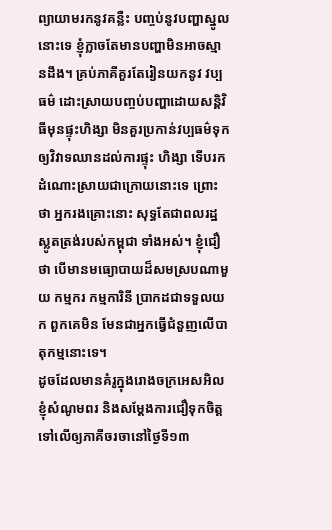ព្យាយាមរកនូវគន្លឺះ បញ្ចប់នូវបញ្ហាស្នូលនោះទេ ខ្ញុំក្លាចតែមានបញ្ហាមិនអាចស្មានដឹង។ គ្រប់ភាគីគួរតែរៀនយកនូវ វប្បធម៌ ដោះស្រាយបញ្ចប់បញ្ហាដោយសន្តិវិធីមុនផ្ទុះហិង្សា មិនគួរប្រកាន់វប្បធម៌ទុកឲ្យវិវាទឈានដល់ការផ្ទុះ ហិង្សា ទើបរកដំណោះស្រាយជាក្រោយនោះទេ ព្រោះថា អ្នករងគ្រោះនោះ សុទ្ធតែជាពលរដ្ឋស្លូតត្រង់របស់កម្ពុជា ទាំងអស់។ ខ្ញុំជឿថា បើមានមធ្យោបាយដ៏សមស្របណាមួយ កម្មករ កម្មការិនី ប្រាកដជាទទួលយក ពួកគេមិន មែនជាអ្នកធ្វើជំនួញលើបាតុកម្មនោះទេ។
ដូចដែលមានគំរូក្នុងរោងចក្រអេសអិល ខ្ញុំសំណូមពរ និងសម្តែងការជឿទុកចិត្តទៅលើឲ្យភាគីចរចានៅថ្ងៃទី១៣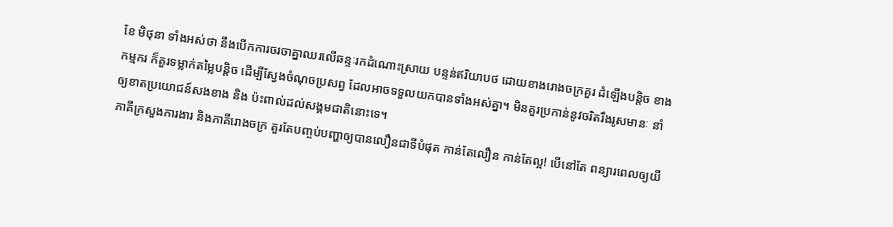ខែ មិថុនា ទាំងអស់ថា នឹងបើកការចរចាគ្នាឈរលើឆន្ទៈរកដំណោះស្រាយ បន្ទន់ឥរិយាបថ ដោយខាងរោងចក្រគួរ ដំឡើងបន្តិច ខាងកម្មករ ក៏គួរទម្លាក់តម្លៃបន្តិច ដើម្បីស្វែងចំណុចប្រសព្វ ដែលអាចទទួលយកបានទាំងអស់គ្នា។ មិនគួរប្រកាន់នូវចរិតរឹងរូសមានៈ នាំឲ្យខាតប្រយោជន៍សងខាង និង ប៉ះពាល់ដល់សង្គមជាតិនោះទេ។
ភាគីក្រសួងការងារ និងភាគីរោងចក្រ គួរតែបញ្ចប់បញ្ហាឲ្យបានលឿនជាទីបំផុត កាន់តែលឿន កាន់តែល្អ! បើនៅតែ ពន្យារពេលឲ្យយឺ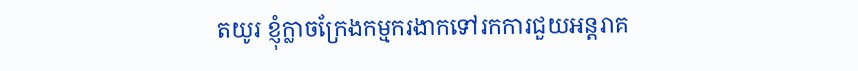តយូរ ខ្ញុំក្លាចក្រែងកម្មករងាកទៅរកការជួយអន្តរាគ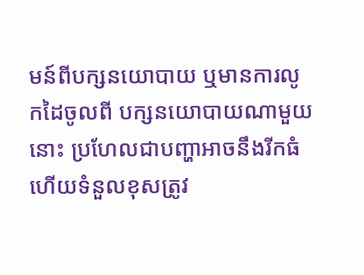មន៍ពីបក្សនយោបាយ ឬមានការលូកដៃចូលពី បក្សនយោបាយណាមួយនោះ ប្រហែលជាបញ្ហាអាចនឹងរីកធំ ហើយទំនួលខុសត្រូវ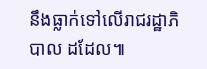នឹងធ្លាក់ទៅលើរាជរដ្ឋាភិបាល ដដែល៕